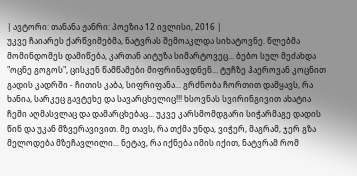| ავტორი: თანანა ჟანრი: პოეზია 12 ივლისი, 2016 |
უკვე ჩაიარეს ქარწვიმებმა, ნატვრას შემოაკლდა სიხატოვნე. წლებმა მომინდომეს დამიწება, კართან აიტუზა სიმარტოვეც... ბებო სულ მეძახდა "ოცნე გოგოს", ცისკენ წამწამები მიფრინავდნენ... ტუჩზე ჰაეროვან კოცნით გადის კადრში - ჩითის კაბა, სიფრიფანა... გრძნობა ჩორთით დამყავს, რა ხანია, სარკეც გავტეხე და სავარცხელიც!!! ხსოვნას სვირინგივით ახატია ჩემი აღმასვლაც და დამარცხებაც... უკვე კარსმომდგარი სიჭარმაგე დადის წინ და უკან მზვერავივით. მე თავს, რა თქმა უნდა, ვიჭერ, მაგრამ, ჯერ გზა მელოდება მზეჩავლილი... ნეტავ, რა იქნება იმის იქით, ნატვრამ რომ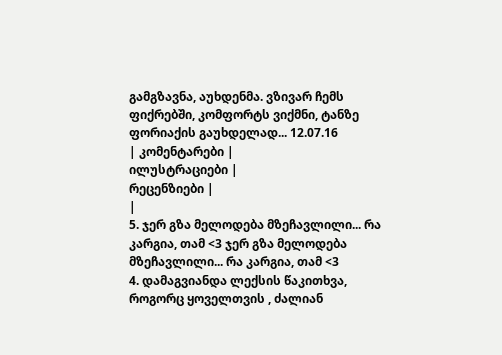გამგზავნა, აუხდენმა. ვზივარ ჩემს ფიქრებში, კომფორტს ვიქმნი, ტანზე ფორიაქის გაუხდელად... 12.07.16
| კომენტარები |
ილუსტრაციები |
რეცენზიები |
|
5. ჯერ გზა მელოდება მზეჩავლილი... რა კარგია, თამ <3 ჯერ გზა მელოდება მზეჩავლილი... რა კარგია, თამ <3
4. დამაგვიანდა ლექსის წაკითხვა, როგორც ყოველთვის , ძალიან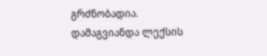გრძნობადია. დამაგვიანდა ლექსის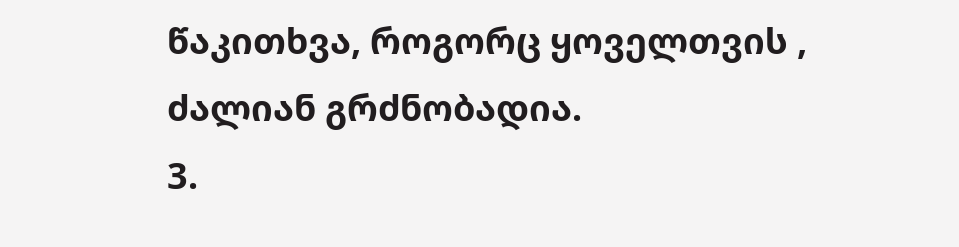წაკითხვა, როგორც ყოველთვის , ძალიან გრძნობადია.
3.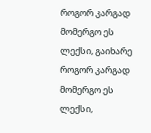როგორ კარგად მომერგო ეს ლექსი, გაიხარე როგორ კარგად მომერგო ეს ლექსი,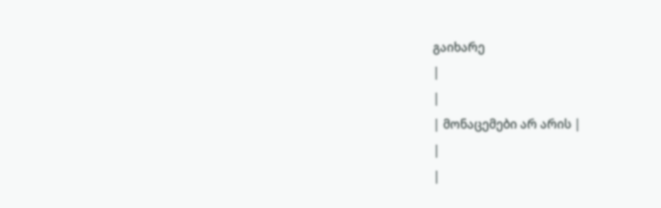გაიხარე
|
|
| მონაცემები არ არის |
|
|